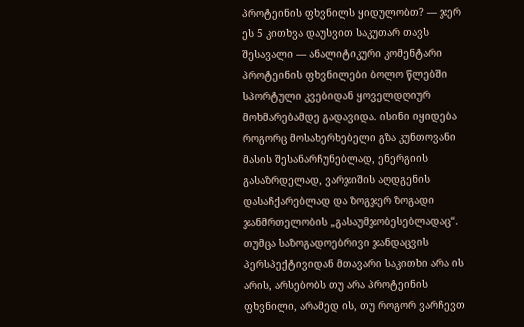პროტეინის ფხვნილს ყიდულობთ? — ჯერ ეს 5 კითხვა დაუსვით საკუთარ თავს
შესავალი — ანალიტიკური კომენტარი
პროტეინის ფხვნილები ბოლო წლებში სპორტული კვებიდან ყოველდღიურ მოხმარებამდე გადავიდა. ისინი იყიდება როგორც მოსახერხებელი გზა კუნთოვანი მასის შესანარჩუნებლად, ენერგიის გასაზრდელად, ვარჯიშის აღდგენის დასაჩქარებლად და ზოგჯერ ზოგადი ჯანმრთელობის „გასაუმჯობესებლადაც“. თუმცა საზოგადოებრივი ჯანდაცვის პერსპექტივიდან მთავარი საკითხი არა ის არის, არსებობს თუ არა პროტეინის ფხვნილი, არამედ ის, თუ როგორ ვარჩევთ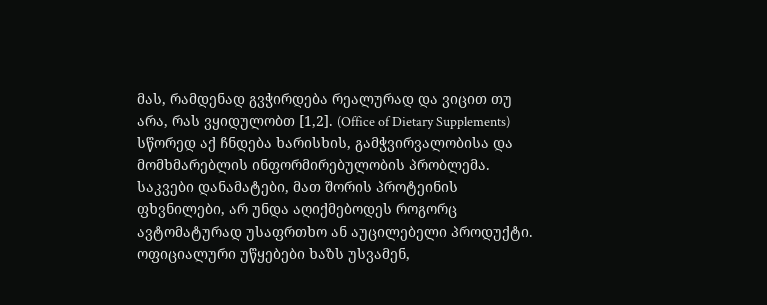მას, რამდენად გვჭირდება რეალურად და ვიცით თუ არა, რას ვყიდულობთ [1,2]. (Office of Dietary Supplements)
სწორედ აქ ჩნდება ხარისხის, გამჭვირვალობისა და მომხმარებლის ინფორმირებულობის პრობლემა. საკვები დანამატები, მათ შორის პროტეინის ფხვნილები, არ უნდა აღიქმებოდეს როგორც ავტომატურად უსაფრთხო ან აუცილებელი პროდუქტი. ოფიციალური უწყებები ხაზს უსვამენ,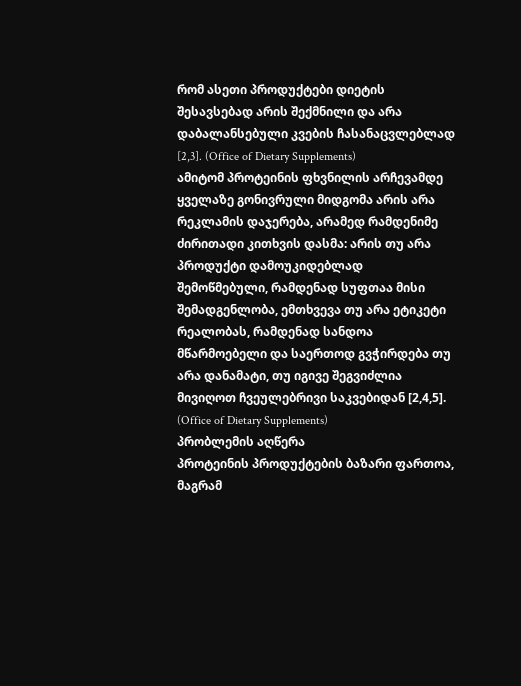რომ ასეთი პროდუქტები დიეტის შესავსებად არის შექმნილი და არა დაბალანსებული კვების ჩასანაცვლებლად [2,3]. (Office of Dietary Supplements)
ამიტომ პროტეინის ფხვნილის არჩევამდე ყველაზე გონივრული მიდგომა არის არა რეკლამის დაჯერება, არამედ რამდენიმე ძირითადი კითხვის დასმა: არის თუ არა პროდუქტი დამოუკიდებლად შემოწმებული, რამდენად სუფთაა მისი შემადგენლობა, ემთხვევა თუ არა ეტიკეტი რეალობას, რამდენად სანდოა მწარმოებელი და საერთოდ გვჭირდება თუ არა დანამატი, თუ იგივე შეგვიძლია მივიღოთ ჩვეულებრივი საკვებიდან [2,4,5]. (Office of Dietary Supplements)
პრობლემის აღწერა
პროტეინის პროდუქტების ბაზარი ფართოა, მაგრამ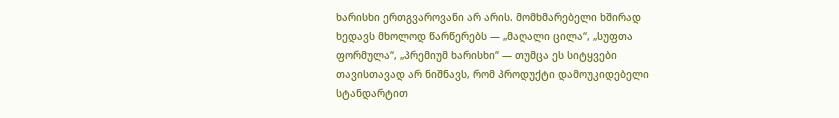ხარისხი ერთგვაროვანი არ არის. მომხმარებელი ხშირად ხედავს მხოლოდ წარწერებს — „მაღალი ცილა“, „სუფთა ფორმულა“, „პრემიუმ ხარისხი“ — თუმცა ეს სიტყვები თავისთავად არ ნიშნავს, რომ პროდუქტი დამოუკიდებელი სტანდარტით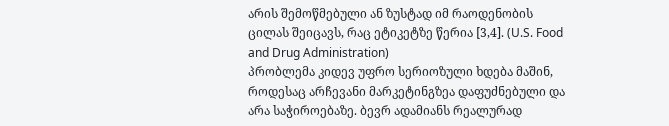არის შემოწმებული ან ზუსტად იმ რაოდენობის ცილას შეიცავს, რაც ეტიკეტზე წერია [3,4]. (U.S. Food and Drug Administration)
პრობლემა კიდევ უფრო სერიოზული ხდება მაშინ, როდესაც არჩევანი მარკეტინგზეა დაფუძნებული და არა საჭიროებაზე. ბევრ ადამიანს რეალურად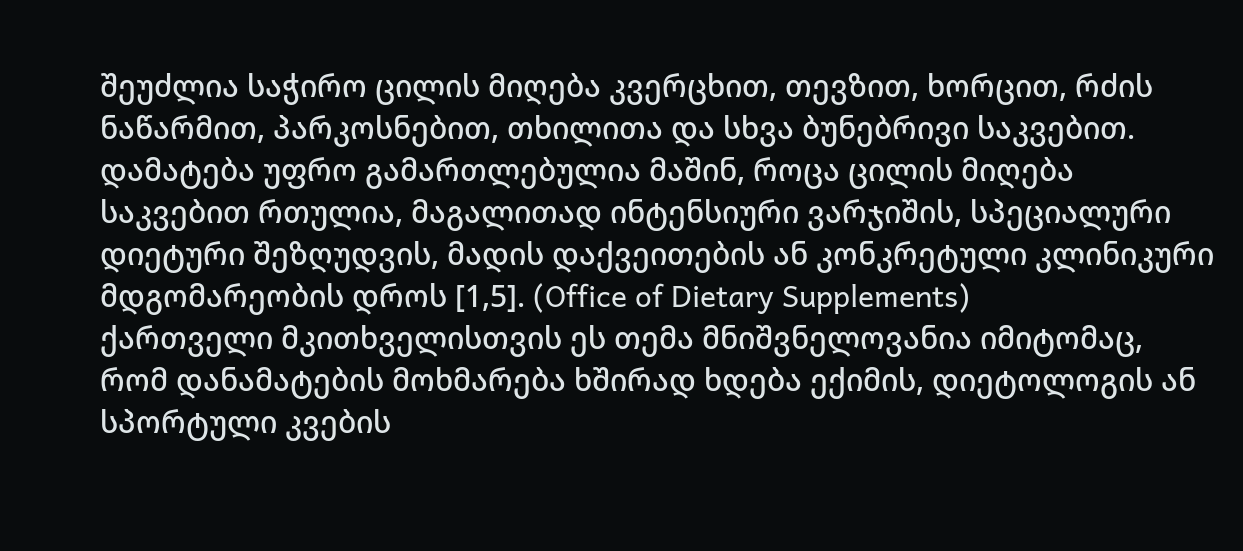შეუძლია საჭირო ცილის მიღება კვერცხით, თევზით, ხორცით, რძის ნაწარმით, პარკოსნებით, თხილითა და სხვა ბუნებრივი საკვებით. დამატება უფრო გამართლებულია მაშინ, როცა ცილის მიღება საკვებით რთულია, მაგალითად ინტენსიური ვარჯიშის, სპეციალური დიეტური შეზღუდვის, მადის დაქვეითების ან კონკრეტული კლინიკური მდგომარეობის დროს [1,5]. (Office of Dietary Supplements)
ქართველი მკითხველისთვის ეს თემა მნიშვნელოვანია იმიტომაც, რომ დანამატების მოხმარება ხშირად ხდება ექიმის, დიეტოლოგის ან სპორტული კვების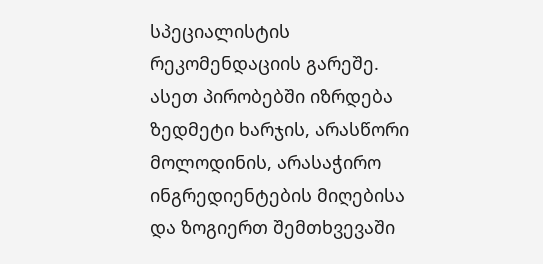სპეციალისტის რეკომენდაციის გარეშე. ასეთ პირობებში იზრდება ზედმეტი ხარჯის, არასწორი მოლოდინის, არასაჭირო ინგრედიენტების მიღებისა და ზოგიერთ შემთხვევაში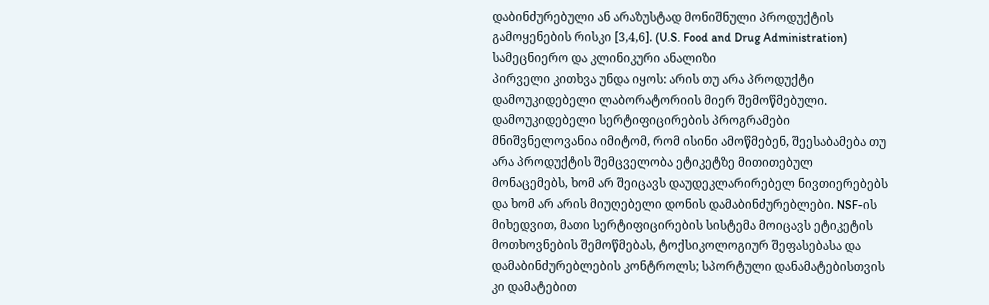დაბინძურებული ან არაზუსტად მონიშნული პროდუქტის გამოყენების რისკი [3,4,6]. (U.S. Food and Drug Administration)
სამეცნიერო და კლინიკური ანალიზი
პირველი კითხვა უნდა იყოს: არის თუ არა პროდუქტი დამოუკიდებელი ლაბორატორიის მიერ შემოწმებული. დამოუკიდებელი სერტიფიცირების პროგრამები მნიშვნელოვანია იმიტომ, რომ ისინი ამოწმებენ, შეესაბამება თუ არა პროდუქტის შემცველობა ეტიკეტზე მითითებულ მონაცემებს, ხომ არ შეიცავს დაუდეკლარირებელ ნივთიერებებს და ხომ არ არის მიუღებელი დონის დამაბინძურებლები. NSF-ის მიხედვით, მათი სერტიფიცირების სისტემა მოიცავს ეტიკეტის მოთხოვნების შემოწმებას, ტოქსიკოლოგიურ შეფასებასა და დამაბინძურებლების კონტროლს; სპორტული დანამატებისთვის კი დამატებით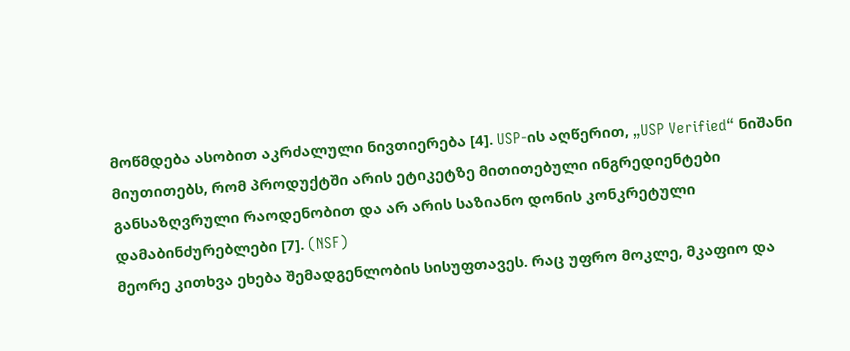მოწმდება ასობით აკრძალული ნივთიერება [4]. USP-ის აღწერით, „USP Verified“ ნიშანი მიუთითებს, რომ პროდუქტში არის ეტიკეტზე მითითებული ინგრედიენტები განსაზღვრული რაოდენობით და არ არის საზიანო დონის კონკრეტული დამაბინძურებლები [7]. (NSF)
მეორე კითხვა ეხება შემადგენლობის სისუფთავეს. რაც უფრო მოკლე, მკაფიო და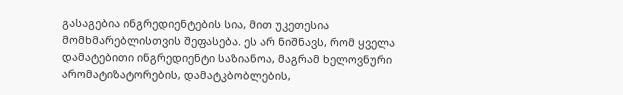გასაგებია ინგრედიენტების სია, მით უკეთესია მომხმარებლისთვის შეფასება. ეს არ ნიშნავს, რომ ყველა დამატებითი ინგრედიენტი საზიანოა, მაგრამ ხელოვნური არომატიზატორების, დამატკბობლების,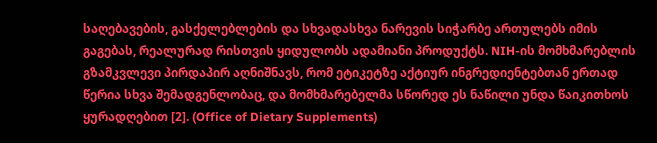საღებავების, გასქელებლების და სხვადასხვა ნარევის სიჭარბე ართულებს იმის გაგებას, რეალურად რისთვის ყიდულობს ადამიანი პროდუქტს. NIH-ის მომხმარებლის გზამკვლევი პირდაპირ აღნიშნავს, რომ ეტიკეტზე აქტიურ ინგრედიენტებთან ერთად წერია სხვა შემადგენლობაც, და მომხმარებელმა სწორედ ეს ნაწილი უნდა წაიკითხოს ყურადღებით [2]. (Office of Dietary Supplements)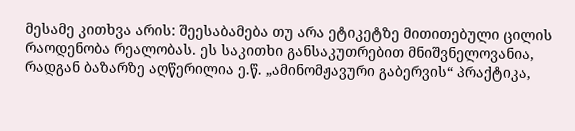მესამე კითხვა არის: შეესაბამება თუ არა ეტიკეტზე მითითებული ცილის რაოდენობა რეალობას. ეს საკითხი განსაკუთრებით მნიშვნელოვანია, რადგან ბაზარზე აღწერილია ე.წ. „ამინომჟავური გაბერვის“ პრაქტიკა,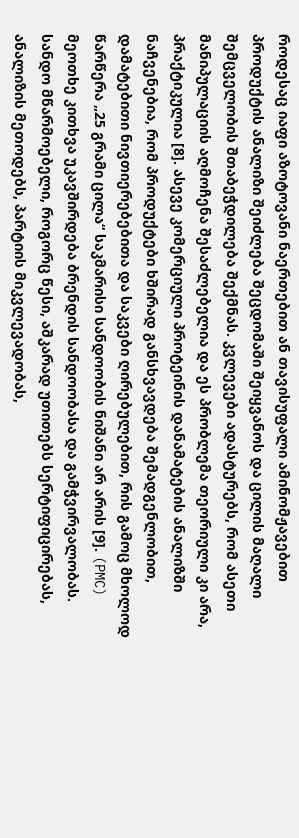როდესაც იაფი აზოტოვანი ნაერთებით ან თავისუფალი ამინომჟავებით პროდუქტის ანალიზი შეიძლება შეცდომაში შეიყვანოს და ცილის მაღალი შემცველობის შთაბეჭდილება შექმნას. კვლევები ადასტურებს, რომ ასეთი მანიპულაციის აღმოჩენა შესაძლებელია და ეს პრობლემა თეორიული კი არა, პრაქტიკულია [8]. ასევე კომერციული პროტეინის დანამატების ანალიზში ნაჩვენებია, რომ პროდუქტები ხშირად განსხვავდება შემადგენლობით, დამატებითი ნივთიერებებითა და საკვები ღირებულებით, რის გამოც მხოლოდ წარწერა „25 გრამი ცილა“ საკმარისი სანდოობის ნიშანი არ არის [9]. (PMC)
მეოთხე კითხვა უკავშირდება ბრენდის სანდოობასა და გამჭვირვალობას. სანდო მწარმოებელი, როგორც წესი, აშკარად უთითებს სერტიფიცირებას, ანალიზის მეთოდებს, პარტიის მიკვლევადობას,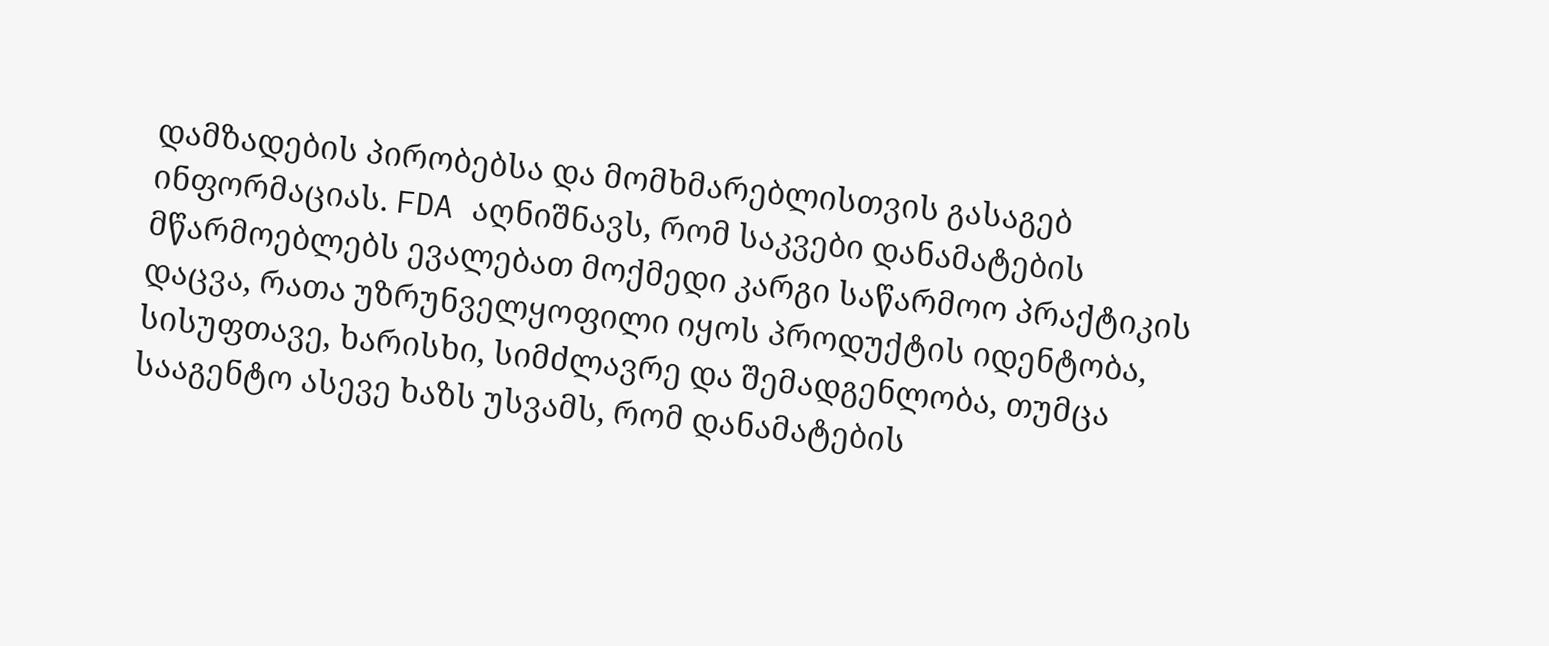დამზადების პირობებსა და მომხმარებლისთვის გასაგებ ინფორმაციას. FDA აღნიშნავს, რომ საკვები დანამატების მწარმოებლებს ევალებათ მოქმედი კარგი საწარმოო პრაქტიკის დაცვა, რათა უზრუნველყოფილი იყოს პროდუქტის იდენტობა, სისუფთავე, ხარისხი, სიმძლავრე და შემადგენლობა, თუმცა სააგენტო ასევე ხაზს უსვამს, რომ დანამატების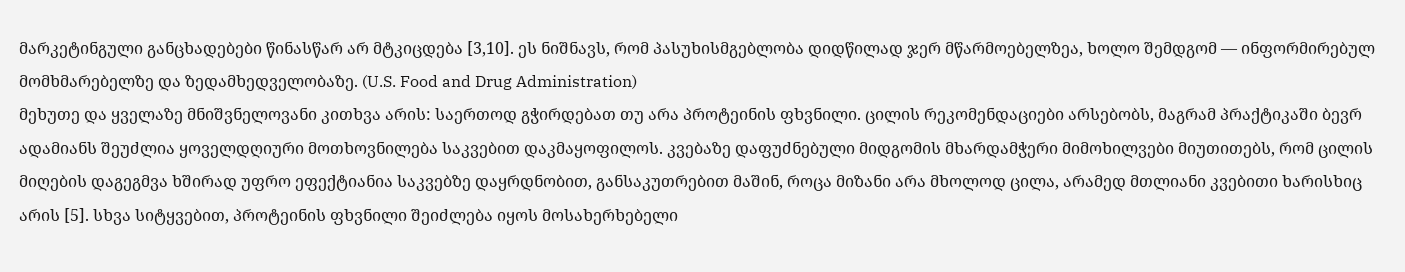მარკეტინგული განცხადებები წინასწარ არ მტკიცდება [3,10]. ეს ნიშნავს, რომ პასუხისმგებლობა დიდწილად ჯერ მწარმოებელზეა, ხოლო შემდგომ — ინფორმირებულ მომხმარებელზე და ზედამხედველობაზე. (U.S. Food and Drug Administration)
მეხუთე და ყველაზე მნიშვნელოვანი კითხვა არის: საერთოდ გჭირდებათ თუ არა პროტეინის ფხვნილი. ცილის რეკომენდაციები არსებობს, მაგრამ პრაქტიკაში ბევრ ადამიანს შეუძლია ყოველდღიური მოთხოვნილება საკვებით დაკმაყოფილოს. კვებაზე დაფუძნებული მიდგომის მხარდამჭერი მიმოხილვები მიუთითებს, რომ ცილის მიღების დაგეგმვა ხშირად უფრო ეფექტიანია საკვებზე დაყრდნობით, განსაკუთრებით მაშინ, როცა მიზანი არა მხოლოდ ცილა, არამედ მთლიანი კვებითი ხარისხიც არის [5]. სხვა სიტყვებით, პროტეინის ფხვნილი შეიძლება იყოს მოსახერხებელი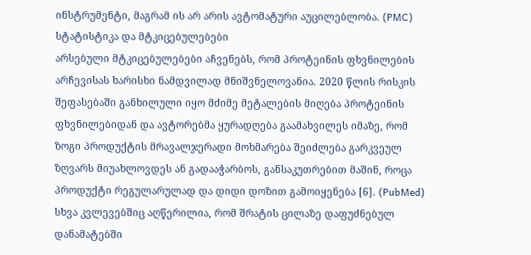ინსტრუმენტი, მაგრამ ის არ არის ავტომატური აუცილებლობა. (PMC)
სტატისტიკა და მტკიცებულებები
არსებული მტკიცებულებები აჩვენებს, რომ პროტეინის ფხვნილების არჩევისას ხარისხი ნამდვილად მნიშვნელოვანია. 2020 წლის რისკის შეფასებაში განხილული იყო მძიმე მეტალების მიღება პროტეინის ფხვნილებიდან და ავტორებმა ყურადღება გაამახვილეს იმაზე, რომ ზოგი პროდუქტის მრავალჯერადი მოხმარება შეიძლება გარკვეულ ზღვარს მიუახლოვდეს ან გადააჭარბოს, განსაკუთრებით მაშინ, როცა პროდუქტი რეგულარულად და დიდი დოზით გამოიყენება [6]. (PubMed)
სხვა კვლევებშიც აღწერილია, რომ შრატის ცილაზე დაფუძნებულ დანამატებში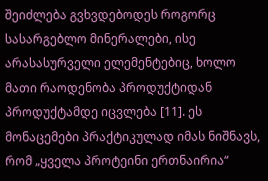შეიძლება გვხვდებოდეს როგორც სასარგებლო მინერალები, ისე არასასურველი ელემენტებიც, ხოლო მათი რაოდენობა პროდუქტიდან პროდუქტამდე იცვლება [11]. ეს მონაცემები პრაქტიკულად იმას ნიშნავს, რომ „ყველა პროტეინი ერთნაირია“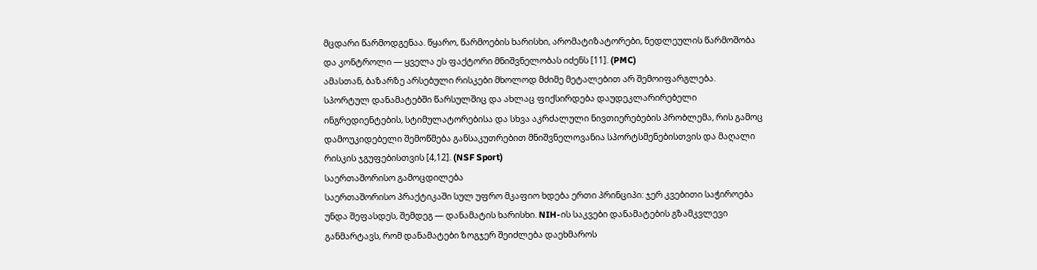მცდარი წარმოდგენაა. წყარო, წარმოების ხარისხი, არომატიზატორები, ნედლეულის წარმოშობა და კონტროლი — ყველა ეს ფაქტორი მნიშვნელობას იძენს [11]. (PMC)
ამასთან, ბაზარზე არსებული რისკები მხოლოდ მძიმე მეტალებით არ შემოიფარგლება. სპორტულ დანამატებში წარსულშიც და ახლაც ფიქსირდება დაუდეკლარირებელი ინგრედიენტების, სტიმულატორებისა და სხვა აკრძალული ნივთიერებების პრობლემა, რის გამოც დამოუკიდებელი შემოწმება განსაკუთრებით მნიშვნელოვანია სპორტსმენებისთვის და მაღალი რისკის ჯგუფებისთვის [4,12]. (NSF Sport)
საერთაშორისო გამოცდილება
საერთაშორისო პრაქტიკაში სულ უფრო მკაფიო ხდება ერთი პრინციპი: ჯერ კვებითი საჭიროება უნდა შეფასდეს, შემდეგ — დანამატის ხარისხი. NIH-ის საკვები დანამატების გზამკვლევი განმარტავს, რომ დანამატები ზოგჯერ შეიძლება დაეხმაროს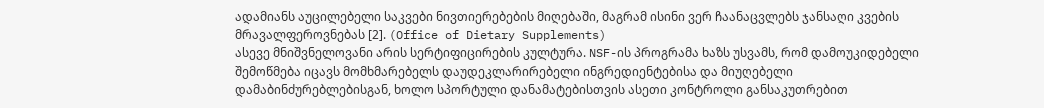ადამიანს აუცილებელი საკვები ნივთიერებების მიღებაში, მაგრამ ისინი ვერ ჩაანაცვლებს ჯანსაღი კვების მრავალფეროვნებას [2]. (Office of Dietary Supplements)
ასევე მნიშვნელოვანი არის სერტიფიცირების კულტურა. NSF-ის პროგრამა ხაზს უსვამს, რომ დამოუკიდებელი შემოწმება იცავს მომხმარებელს დაუდეკლარირებელი ინგრედიენტებისა და მიუღებელი დამაბინძურებლებისგან, ხოლო სპორტული დანამატებისთვის ასეთი კონტროლი განსაკუთრებით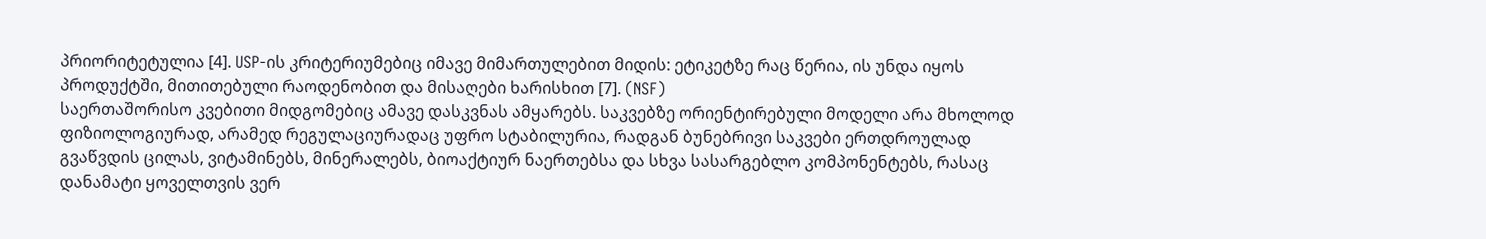პრიორიტეტულია [4]. USP-ის კრიტერიუმებიც იმავე მიმართულებით მიდის: ეტიკეტზე რაც წერია, ის უნდა იყოს პროდუქტში, მითითებული რაოდენობით და მისაღები ხარისხით [7]. (NSF)
საერთაშორისო კვებითი მიდგომებიც ამავე დასკვნას ამყარებს. საკვებზე ორიენტირებული მოდელი არა მხოლოდ ფიზიოლოგიურად, არამედ რეგულაციურადაც უფრო სტაბილურია, რადგან ბუნებრივი საკვები ერთდროულად გვაწვდის ცილას, ვიტამინებს, მინერალებს, ბიოაქტიურ ნაერთებსა და სხვა სასარგებლო კომპონენტებს, რასაც დანამატი ყოველთვის ვერ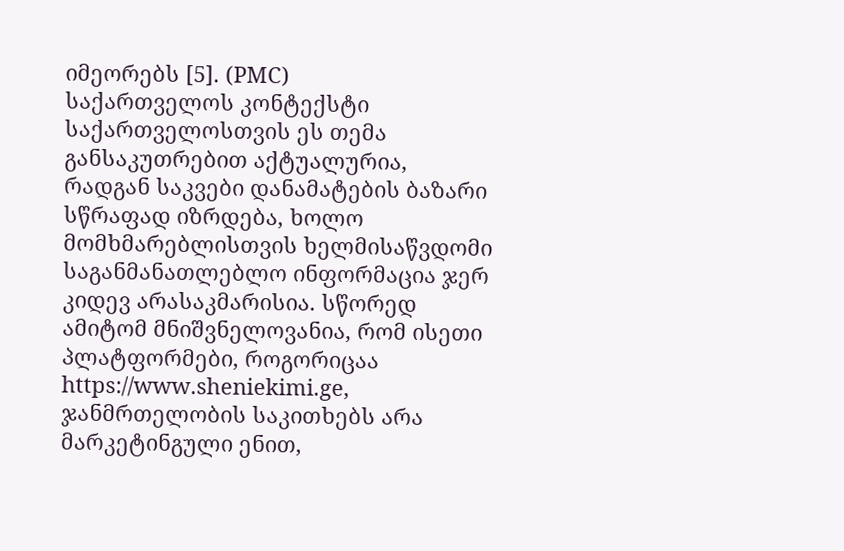იმეორებს [5]. (PMC)
საქართველოს კონტექსტი
საქართველოსთვის ეს თემა განსაკუთრებით აქტუალურია, რადგან საკვები დანამატების ბაზარი სწრაფად იზრდება, ხოლო მომხმარებლისთვის ხელმისაწვდომი საგანმანათლებლო ინფორმაცია ჯერ კიდევ არასაკმარისია. სწორედ ამიტომ მნიშვნელოვანია, რომ ისეთი პლატფორმები, როგორიცაა https://www.sheniekimi.ge, ჯანმრთელობის საკითხებს არა მარკეტინგული ენით,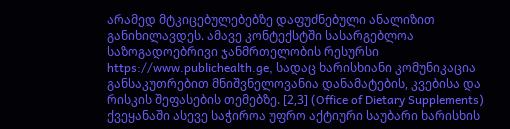არამედ მტკიცებულებებზე დაფუძნებული ანალიზით განიხილავდეს. ამავე კონტექსტში სასარგებლოა საზოგადოებრივი ჯანმრთელობის რესურსი https://www.publichealth.ge, სადაც ხარისხიანი კომუნიკაცია განსაკუთრებით მნიშვნელოვანია დანამატების, კვებისა და რისკის შეფასების თემებზე. [2,3] (Office of Dietary Supplements)
ქვეყანაში ასევე საჭიროა უფრო აქტიური საუბარი ხარისხის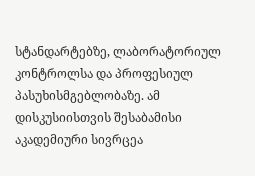სტანდარტებზე, ლაბორატორიულ კონტროლსა და პროფესიულ პასუხისმგებლობაზე. ამ დისკუსიისთვის შესაბამისი აკადემიური სივრცეა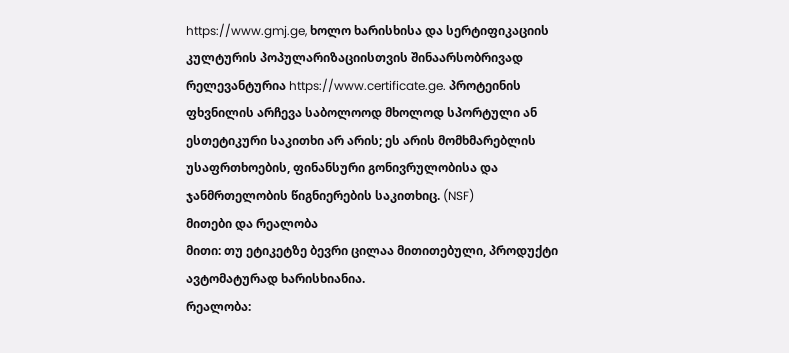https://www.gmj.ge, ხოლო ხარისხისა და სერტიფიკაციის კულტურის პოპულარიზაციისთვის შინაარსობრივად რელევანტურია https://www.certificate.ge. პროტეინის ფხვნილის არჩევა საბოლოოდ მხოლოდ სპორტული ან ესთეტიკური საკითხი არ არის; ეს არის მომხმარებლის უსაფრთხოების, ფინანსური გონივრულობისა და ჯანმრთელობის წიგნიერების საკითხიც. (NSF)
მითები და რეალობა
მითი: თუ ეტიკეტზე ბევრი ცილაა მითითებული, პროდუქტი ავტომატურად ხარისხიანია.
რეალობა: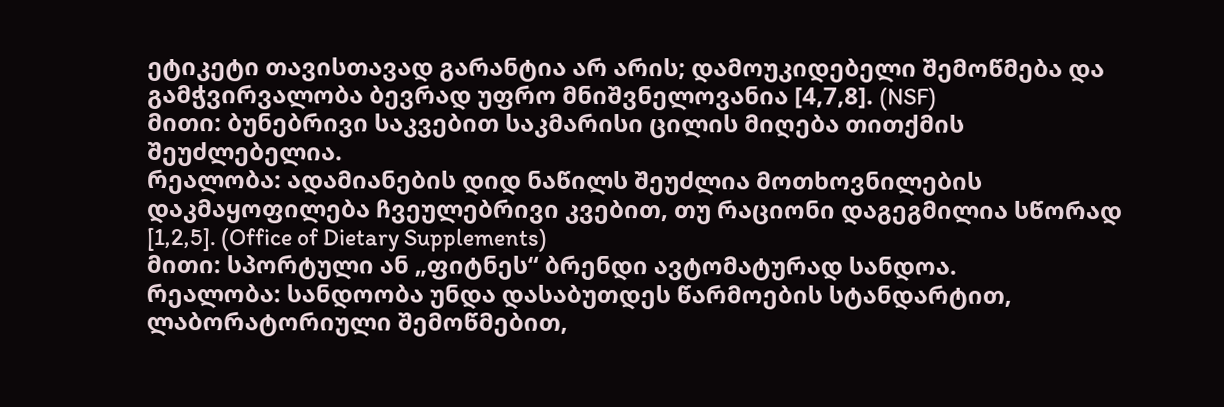ეტიკეტი თავისთავად გარანტია არ არის; დამოუკიდებელი შემოწმება და გამჭვირვალობა ბევრად უფრო მნიშვნელოვანია [4,7,8]. (NSF)
მითი: ბუნებრივი საკვებით საკმარისი ცილის მიღება თითქმის შეუძლებელია.
რეალობა: ადამიანების დიდ ნაწილს შეუძლია მოთხოვნილების დაკმაყოფილება ჩვეულებრივი კვებით, თუ რაციონი დაგეგმილია სწორად [1,2,5]. (Office of Dietary Supplements)
მითი: სპორტული ან „ფიტნეს“ ბრენდი ავტომატურად სანდოა.
რეალობა: სანდოობა უნდა დასაბუთდეს წარმოების სტანდარტით, ლაბორატორიული შემოწმებით,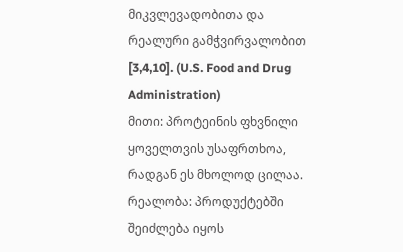მიკვლევადობითა და რეალური გამჭვირვალობით [3,4,10]. (U.S. Food and Drug Administration)
მითი: პროტეინის ფხვნილი ყოველთვის უსაფრთხოა, რადგან ეს მხოლოდ ცილაა.
რეალობა: პროდუქტებში შეიძლება იყოს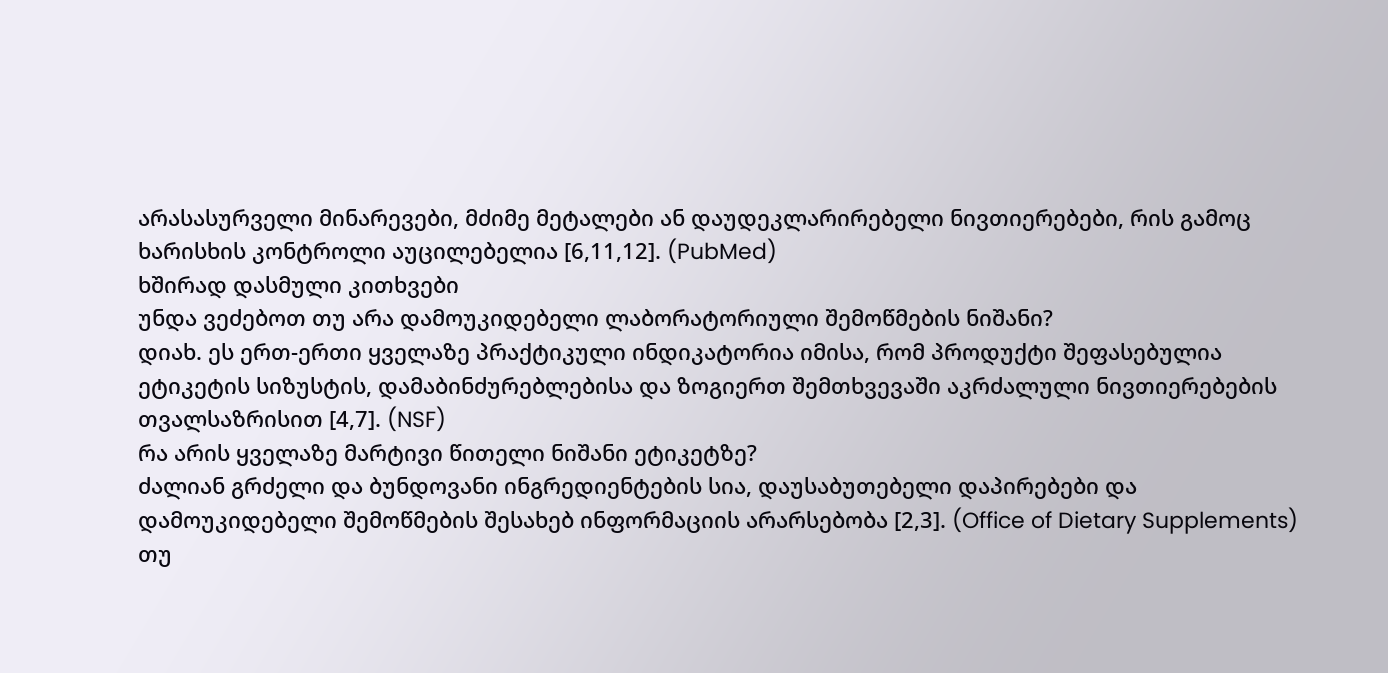არასასურველი მინარევები, მძიმე მეტალები ან დაუდეკლარირებელი ნივთიერებები, რის გამოც ხარისხის კონტროლი აუცილებელია [6,11,12]. (PubMed)
ხშირად დასმული კითხვები
უნდა ვეძებოთ თუ არა დამოუკიდებელი ლაბორატორიული შემოწმების ნიშანი?
დიახ. ეს ერთ-ერთი ყველაზე პრაქტიკული ინდიკატორია იმისა, რომ პროდუქტი შეფასებულია ეტიკეტის სიზუსტის, დამაბინძურებლებისა და ზოგიერთ შემთხვევაში აკრძალული ნივთიერებების თვალსაზრისით [4,7]. (NSF)
რა არის ყველაზე მარტივი წითელი ნიშანი ეტიკეტზე?
ძალიან გრძელი და ბუნდოვანი ინგრედიენტების სია, დაუსაბუთებელი დაპირებები და დამოუკიდებელი შემოწმების შესახებ ინფორმაციის არარსებობა [2,3]. (Office of Dietary Supplements)
თუ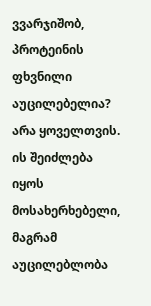ვვარჯიშობ, პროტეინის ფხვნილი აუცილებელია?
არა ყოველთვის. ის შეიძლება იყოს მოსახერხებელი, მაგრამ აუცილებლობა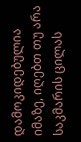დამოკიდებულია იმაზე, იღებთ თუ არა საკმარის ცილას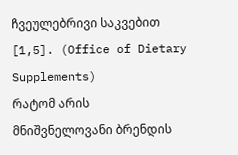ჩვეულებრივი საკვებით [1,5]. (Office of Dietary Supplements)
რატომ არის მნიშვნელოვანი ბრენდის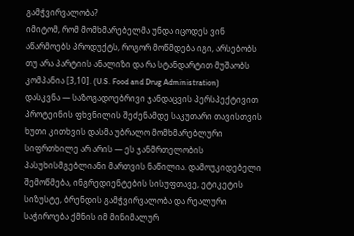გამჭვირვალობა?
იმიტომ, რომ მომხმარებელმა უნდა იცოდეს ვინ აწარმოებს პროდუქტს, როგორ მოწმდება იგი, არსებობს თუ არა პარტიის ანალიზი და რა სტანდარტით მუშაობს კომპანია [3,10]. (U.S. Food and Drug Administration)
დასკვნა — საზოგადოებრივი ჯანდაცვის პერსპექტივით
პროტეინის ფხვნილის შეძენამდე საკუთარი თავისთვის ხუთი კითხვის დასმა უბრალო მომხმარებლური სიფრთხილე არ არის — ეს ჯანმრთელობის პასუხისმგებლიანი მართვის ნაწილია. დამოუკიდებელი შემოწმება, ინგრედიენტების სისუფთავე, ეტიკეტის სიზუსტე, ბრენდის გამჭვირვალობა და რეალური საჭიროება ქმნის იმ მინიმალურ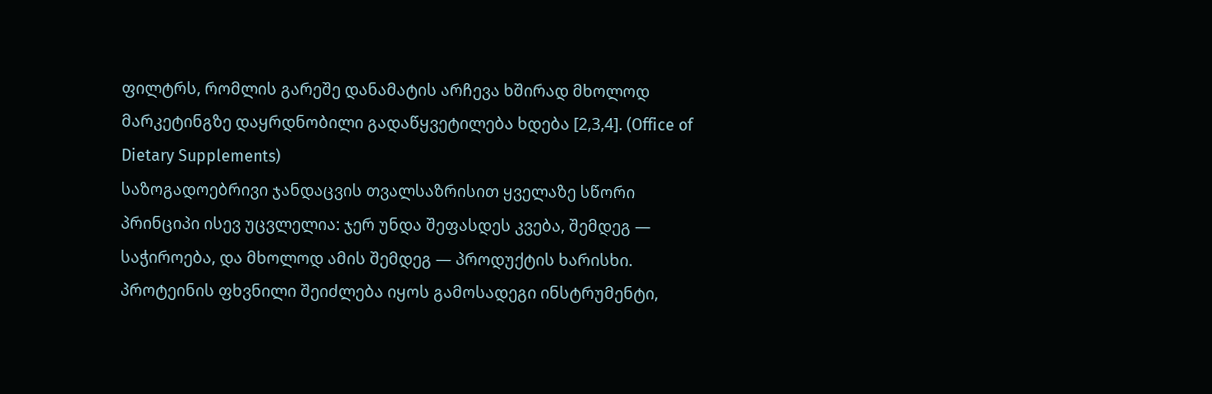ფილტრს, რომლის გარეშე დანამატის არჩევა ხშირად მხოლოდ მარკეტინგზე დაყრდნობილი გადაწყვეტილება ხდება [2,3,4]. (Office of Dietary Supplements)
საზოგადოებრივი ჯანდაცვის თვალსაზრისით ყველაზე სწორი პრინციპი ისევ უცვლელია: ჯერ უნდა შეფასდეს კვება, შემდეგ — საჭიროება, და მხოლოდ ამის შემდეგ — პროდუქტის ხარისხი. პროტეინის ფხვნილი შეიძლება იყოს გამოსადეგი ინსტრუმენტი,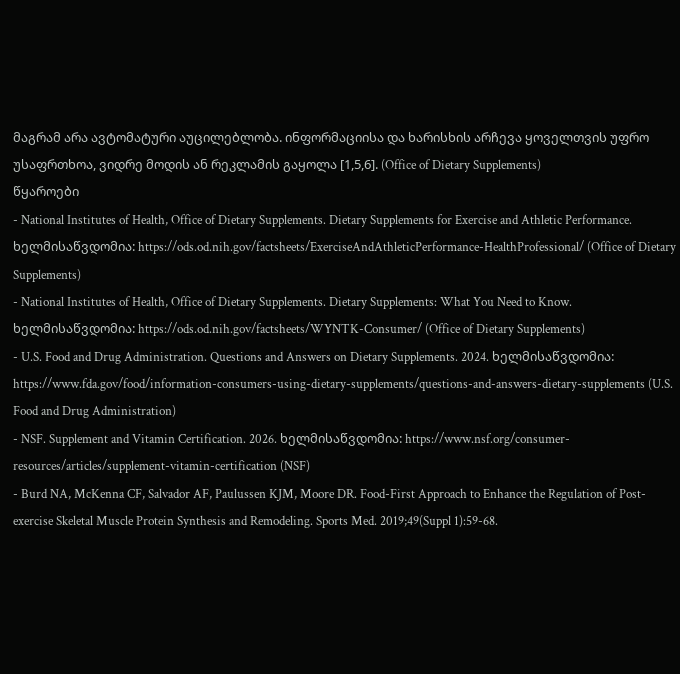მაგრამ არა ავტომატური აუცილებლობა. ინფორმაციისა და ხარისხის არჩევა ყოველთვის უფრო უსაფრთხოა, ვიდრე მოდის ან რეკლამის გაყოლა [1,5,6]. (Office of Dietary Supplements)
წყაროები
- National Institutes of Health, Office of Dietary Supplements. Dietary Supplements for Exercise and Athletic Performance. ხელმისაწვდომია: https://ods.od.nih.gov/factsheets/ExerciseAndAthleticPerformance-HealthProfessional/ (Office of Dietary Supplements)
- National Institutes of Health, Office of Dietary Supplements. Dietary Supplements: What You Need to Know. ხელმისაწვდომია: https://ods.od.nih.gov/factsheets/WYNTK-Consumer/ (Office of Dietary Supplements)
- U.S. Food and Drug Administration. Questions and Answers on Dietary Supplements. 2024. ხელმისაწვდომია: https://www.fda.gov/food/information-consumers-using-dietary-supplements/questions-and-answers-dietary-supplements (U.S. Food and Drug Administration)
- NSF. Supplement and Vitamin Certification. 2026. ხელმისაწვდომია: https://www.nsf.org/consumer-resources/articles/supplement-vitamin-certification (NSF)
- Burd NA, McKenna CF, Salvador AF, Paulussen KJM, Moore DR. Food-First Approach to Enhance the Regulation of Post-exercise Skeletal Muscle Protein Synthesis and Remodeling. Sports Med. 2019;49(Suppl 1):59-68.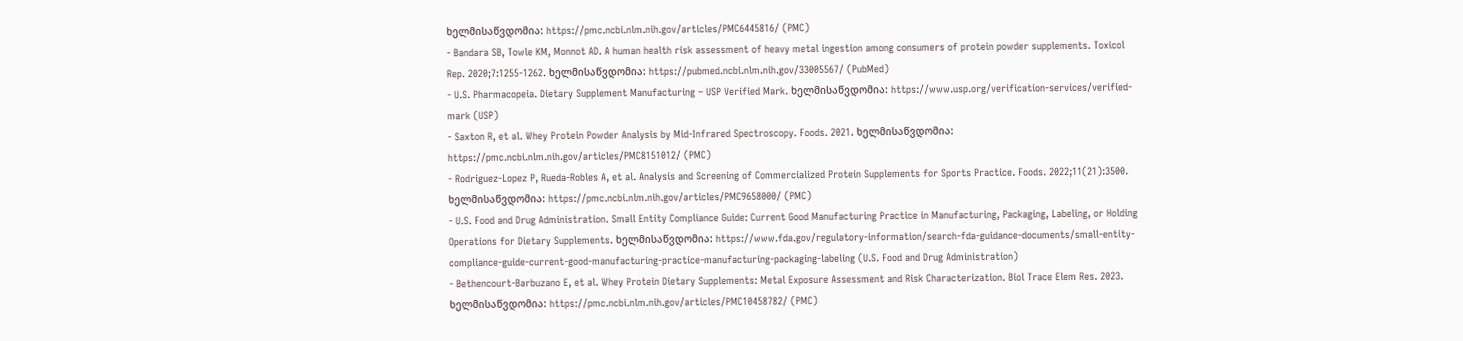ხელმისაწვდომია: https://pmc.ncbi.nlm.nih.gov/articles/PMC6445816/ (PMC)
- Bandara SB, Towle KM, Monnot AD. A human health risk assessment of heavy metal ingestion among consumers of protein powder supplements. Toxicol Rep. 2020;7:1255-1262. ხელმისაწვდომია: https://pubmed.ncbi.nlm.nih.gov/33005567/ (PubMed)
- U.S. Pharmacopeia. Dietary Supplement Manufacturing – USP Verified Mark. ხელმისაწვდომია: https://www.usp.org/verification-services/verified-mark (USP)
- Saxton R, et al. Whey Protein Powder Analysis by Mid-Infrared Spectroscopy. Foods. 2021. ხელმისაწვდომია: https://pmc.ncbi.nlm.nih.gov/articles/PMC8151012/ (PMC)
- Rodriguez-Lopez P, Rueda-Robles A, et al. Analysis and Screening of Commercialized Protein Supplements for Sports Practice. Foods. 2022;11(21):3500. ხელმისაწვდომია: https://pmc.ncbi.nlm.nih.gov/articles/PMC9658000/ (PMC)
- U.S. Food and Drug Administration. Small Entity Compliance Guide: Current Good Manufacturing Practice in Manufacturing, Packaging, Labeling, or Holding Operations for Dietary Supplements. ხელმისაწვდომია: https://www.fda.gov/regulatory-information/search-fda-guidance-documents/small-entity-compliance-guide-current-good-manufacturing-practice-manufacturing-packaging-labeling (U.S. Food and Drug Administration)
- Bethencourt-Barbuzano E, et al. Whey Protein Dietary Supplements: Metal Exposure Assessment and Risk Characterization. Biol Trace Elem Res. 2023. ხელმისაწვდომია: https://pmc.ncbi.nlm.nih.gov/articles/PMC10458782/ (PMC)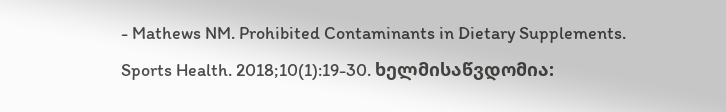- Mathews NM. Prohibited Contaminants in Dietary Supplements. Sports Health. 2018;10(1):19-30. ხელმისაწვდომია: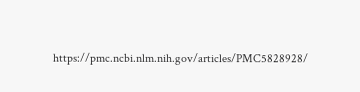https://pmc.ncbi.nlm.nih.gov/articles/PMC5828928/